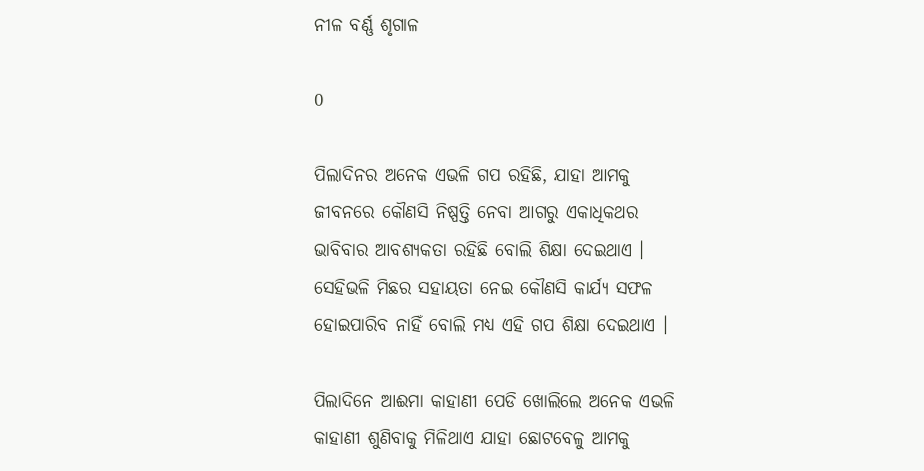ନୀଳ ବର୍ଣ୍ଣ ଶୃଗାଳ

0

ପିଲାଦିନର ଅନେକ ଏଭଳି ଗପ ରହିଛି, ଯାହା ଆମକୁ ଜୀବନରେ କୌଣସି ନିଷ୍ପତ୍ତି ନେବା ଆଗରୁ ଏକାଧିକଥର ଭାବିବାର ଆବଶ୍ୟକତା ରହିଛି ବୋଲି ଶିକ୍ଷା ଦେଇଥାଏ । ସେହିଭଳି ମିଛର ସହାୟତା ନେଇ କୌଣସି କାର୍ଯ୍ୟ ସଫଳ ହୋଇପାରିବ ନାହିଁ ବୋଲି ମଧ୍ୟ ଏହି ଗପ ଶିକ୍ଷା ଦେଇଥାଏ ।

ପିଲାଦିନେ ଆଈମା କାହାଣୀ ପେଡି ଖୋଲିଲେ ଅନେକ ଏଭଳି କାହାଣୀ ଶୁଣିବାକୁ ମିଳିଥାଏ ଯାହା ଛୋଟବେଳୁ ଆମକୁ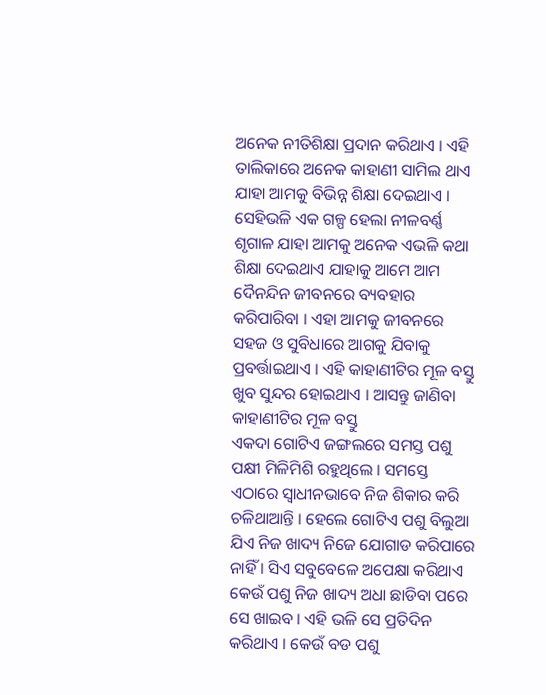ଅନେକ ନୀତିଶିକ୍ଷା ପ୍ରଦାନ କରିଥାଏ । ଏହି ତାଲିକାରେ ଅନେକ କାହାଣୀ ସାମିଲ ଥାଏ ଯାହା ଆମକୁ ବିଭିନ୍ନ ଶିକ୍ଷା ଦେଇଥାଏ । ସେହିଭଳି ଏକ ଗଳ୍ପ ହେଲା ନୀଳବର୍ଣ୍ଣ ଶୃଗାଳ ଯାହା ଆମକୁ ଅନେକ ଏଭଳି କଥା ଶିକ୍ଷା ଦେଇଥାଏ ଯାହାକୁ ଆମେ ଆମ ଦୈନନ୍ଦିନ ଜୀବନରେ ବ୍ୟବହାର କରିପାରିବା । ଏହା ଆମକୁ ଜୀବନରେ ସହଜ ଓ ସୁବିଧାରେ ଆଗକୁ ଯିବାକୁ ପ୍ରବର୍ତ୍ତାଇଥାଏ । ଏହି କାହାଣୀଟିର ମୂଳ ବସ୍ତୁ ଖୁବ ସୁନ୍ଦର ହୋଇଥାଏ । ଆସନ୍ତୁ ଜାଣିବା କାହାଣୀଟିର ମୂଳ ବସ୍ତୁ
ଏକଦା ଗୋଟିଏ ଜଙ୍ଗଲରେ ସମସ୍ତ ପଶୁ ପକ୍ଷୀ ମିଳିମିଶି ରହୁଥିଲେ । ସମସ୍ତେ ଏଠାରେ ସ୍ବାଧୀନଭାବେ ନିଜ ଶିକାର କରି ଚଳିଥାଆନ୍ତି । ହେଲେ ଗୋଟିଏ ପଶୁ ବିଲୁଆ ଯିଏ ନିଜ ଖାଦ୍ୟ ନିଜେ ଯୋଗାଡ କରିପାରେ ନାହିଁ । ସିଏ ସବୁବେଳେ ଅପେକ୍ଷା କରିଥାଏ କେଉଁ ପଶୁ ନିଜ ଖାଦ୍ୟ ଅଧା ଛାଡିବା ପରେ ସେ ଖାଇବ । ଏହି ଭଳି ସେ ପ୍ରତିଦିନ କରିଥାଏ । କେଉଁ ବଡ ପଶୁ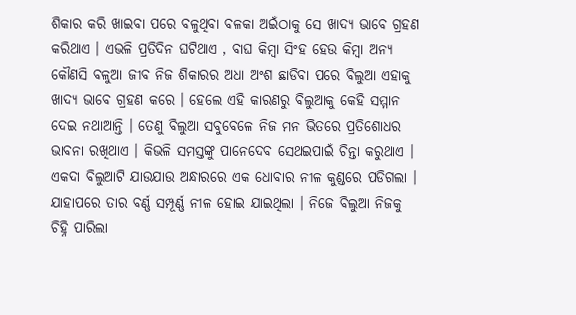ଶିକାର କରି ଖାଇବା ପରେ ବଳୁଥିବା ବଳକା ଅଇଁଠାକୁ ସେ ଖାଦ୍ୟ ଭାବେ ଗ୍ରହଣ କରିଥାଏ । ଏଭଳି ପ୍ରତିଦିନ ଘଟିଥାଏ , ବାଘ କିମ୍ବା ସିଂହ ହେଉ କିମ୍ବା ଅନ୍ୟ କୌଣସି ବଳୁଆ ଜୀବ ନିଜ ଶିକାରର ଅଧା ଅଂଶ ଛାଡିବା ପରେ ବିଲୁଆ ଏହାକୁ ଖାଦ୍ୟ ଭାବେ ଗ୍ରହଣ କରେ । ହେଲେ ଏହି କାରଣରୁ ବିଲୁଆକୁ କେହି ସମ୍ମାନ ଦେଇ ନଥାଆନ୍ତି । ତେଣୁ ବିଲୁଆ ସବୁବେଳେ ନିଜ ମନ ଭିତରେ ପ୍ରତିଶୋଧର ଭାବନା ରଖିଥାଏ । କିଭଳି ସମସ୍ତଙ୍କୁ ପାନେଦେବ ସେଥଇପାଇଁ ଚିନ୍ତା କରୁଥାଏ । ଏକଦା ବିଲୁଆଟି ଯାଉଯାଉ ଅନ୍ଧାରରେ ଏକ ଧୋବାର ନୀଳ କୁଣ୍ଡରେ ପଡିଗଲା । ଯାହାପରେ ତାର ବର୍ଣ୍ଣ ସମ୍ପୂର୍ଣ୍ଣ ନୀଳ ହୋଇ ଯାଇଥିଲା । ନିଜେ ବିଲୁଆ ନିଜକୁ ଚିହ୍ନି ପାରିଲା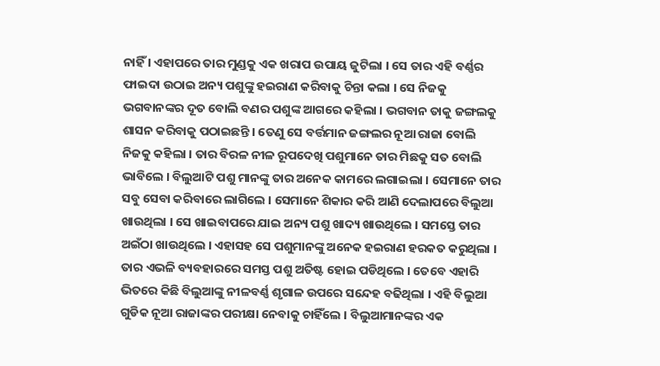ନାହିଁ । ଏହାପରେ ତାର ମୁଣ୍ଡକୁ ଏକ ଖରାପ ଉପାୟ ଜୁଟିଲା । ସେ ତାର ଏହି ବର୍ଣ୍ଣର ଫାଇଦା ଉଠାଇ ଅନ୍ୟ ପଶୁଙ୍କୁ ହଇରାଣ କରିବାକୁ ଚିନ୍ତା କଲା । ସେ ନିଜକୁ ଭଗବାନଙ୍କର ଦୂତ ବୋଲି ବଣର ପଶୁଙ୍କ ଆଗରେ କହିଲା । ଭଗବାନ ତାକୁ ଜଙ୍ଗଲକୁ ଶାସନ କରିବାକୁ ପଠାଇଛନ୍ତି । ତେଣୁ ସେ ବର୍ତ୍ତମାନ ଜଙ୍ଗଲର ନୂଆ ରାଜା ବୋଲି ନିଜକୁ କହିଲା । ତାର ବିରଳ ନୀଳ ରୂପଦେଖି ପଶୁମାନେ ତାର ମିଛକୁ ସତ ବୋଲି ଭାବିଲେ । ବିଲୁଆଟି ପଶୁ ମାନଙ୍କୁ ତାର ଅନେକ କାମରେ ଲଗାଇଲା । ସେମାନେ ତାର ସବୁ ସେବା କରିବାରେ ଲାଗିଲେ । ସେମାନେ ଶିକାର କରି ଆଣି ଦେଲାପରେ ବିଲୁଆ ଖାଉଥିଲା । ସେ ଖାଇବାପରେ ଯାଇ ଅନ୍ୟ ପଶୁ ଖାଦ୍ୟ ଖାଉଥିଲେ । ସମସ୍ତେ ତାର ଅଇଁଠା ଖାଉଥିଲେ । ଏହାସହ ସେ ପଶୁମାନଙ୍କୁ ଅନେକ ହଇରାଣ ହରକତ କରୁଥିଲା । ତାର ଏଭଳି ବ୍ୟବହାରରେ ସମସ୍ତ ପଶୁ ଅତିଷ୍ଟ ହୋଇ ପଡିଥିଲେ । ତେବେ ଏହାରି ଭିତରେ କିଛି ବିଲୁଆଙ୍କୁ ନୀଳବର୍ଣ୍ଣ ଶୃଗାଳ ଉପରେ ସନ୍ଦେହ ବଢିଥିଲା । ଏହି ବିଲୁଆ ଗୁଡିକ ନୂଆ ରାଜାଙ୍କର ପରୀକ୍ଷା ନେବାକୁ ଚାହିଁଲେ । ବିଲୁଆମାନଙ୍କର ଏକ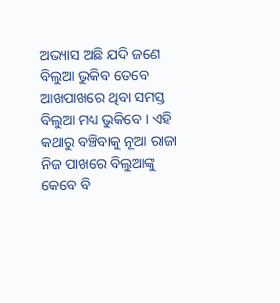ଅଭ୍ୟାସ ଅଛି ଯଦି ଜଣେ ବିଲୁଆ ଭୁକିବ ତେବେ ଆଖପାଖରେ ଥିବା ସମସ୍ତ ବିଲୁଆ ମଧ୍ୟ ଭୁକିବେ । ଏହି କଥାରୁ ବଞ୍ଚିବାକୁ ନୂଆ ରାଜା ନିଜ ପାଖରେ ବିଲୁଆଙ୍କୁ କେବେ ବି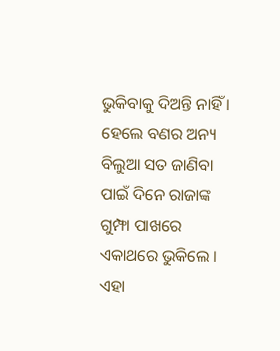ଭୁକିବାକୁ ଦିଅନ୍ତି ନାହିଁ । ହେଲେ ବଣର ଅନ୍ୟ ବିଲୁଆ ସତ ଜାଣିବା ପାଇଁ ଦିନେ ରାଜାଙ୍କ ଗୁମ୍ଫା ପାଖରେ ଏକାଥରେ ଭୁକିଲେ । ଏହା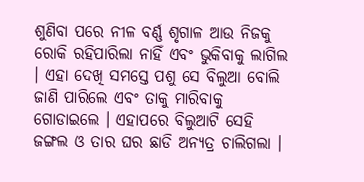ଶୁଣିବା ପରେ ନୀଳ ବର୍ଣ୍ଣ ଶୃଗାଳ ଆଉ ନିଜକୁ ରୋକି ରହିପାରିଲା ନାହିଁ ଏବଂ ଭୁକିବାକୁ ଲାଗିଲ । ଏହା ଦେଖି ସମସ୍ତେ ପଶୁ ସେ ବିଲୁଆ ବୋଲି ଜାଣି ପାରିଲେ ଏବଂ ତାକୁ ମାରିବାକୁ ଗୋଡାଇଲେ । ଏହାପରେ ବିଲୁଆଟି ସେହି ଜଙ୍ଗଲ ଓ ତାର ଘର ଛାଡି ଅନ୍ୟତ୍ର ଚାଲିଗଲା ।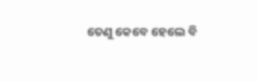ତେଣୁ କେବେ ହେଲେ ବି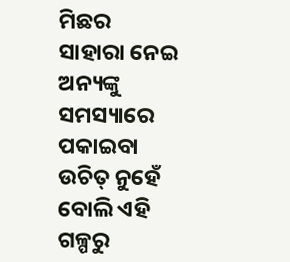ମିଛର ସାହାରା ନେଇ ଅନ୍ୟଙ୍କୁ ସମସ୍ୟାରେ ପକାଇବା ଉଚିତ୍ ନୁହେଁ ବୋଲି ଏହି ଗଳ୍ପରୁ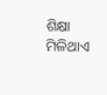ଶିକ୍ଷା ମିଳିଥାଏ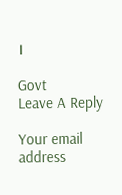।

Govt
Leave A Reply

Your email address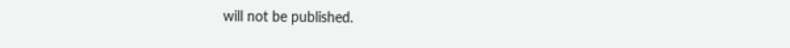will not be published.